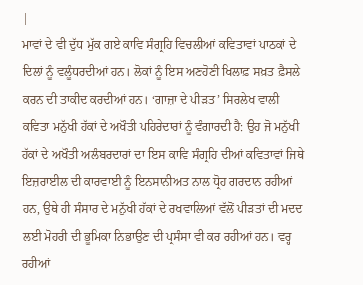|
ਮਾਵਾਂ ਦੇ ਵੀ ਦੁੱਧ ਮੁੱਕ ਗਏ ਕਾਵਿ ਸੰਗ੍ਰਹਿ ਵਿਚਲੀਆਂ ਕਵਿਤਾਵਾਂ ਪਾਠਕਾਂ ਦੇ ਦਿਲਾਂ ਨੂੰ ਵਲੂੰਧਰਦੀਆਂ ਹਨ। ਲੋਕਾਂ ਨੂੰ ਇਸ ਅਣਹੋਣੀ ਖਿਲਾਫ਼ ਸਖ਼ਤ ਫ਼ੈਸਲੇ ਕਰਨ ਦੀ ਤਾਕੀਦ ਕਰਦੀਆਂ ਹਨ। ‘ਗਾਜ਼ਾ ਦੇ ਪੀੜਤ’ ਸਿਰਲੇਖ ਵਾਲੀ ਕਵਿਤਾ ਮਨੁੱਖੀ ਹੱਕਾਂ ਦੇ ਅਖੌਤੀ ਪਹਿਰੇਦਾਰਾਂ ਨੂੰ ਵੰਗਾਰਦੀ ਹੈ: ਉਹ ਜੋ ਮਨੁੱਖੀ ਹੱਕਾਂ ਦੇ ਅਖੌਤੀ ਅਲੰਬਰਦਾਰਾਂ ਦਾ ਇਸ ਕਾਵਿ ਸੰਗ੍ਰਹਿ ਦੀਆਂ ਕਵਿਤਾਵਾਂ ਜਿਥੇ ਇਜ਼ਰਾਈਲ ਦੀ ਕਾਰਵਾਈ ਨੂੰ ਇਨਸਾਨੀਅਤ ਨਾਲ ਧ੍ਰੋਹ ਗਰਦਾਨ ਰਹੀਆਂ ਹਨ, ਉਥੇ ਹੀ ਸੰਸਾਰ ਦੇ ਮਨੁੱਖੀ ਹੱਕਾਂ ਦੇ ਰਖਵਾਲਿਆਂ ਵੱਲੋਂ ਪੀੜਤਾਂ ਦੀ ਮਦਦ ਲਈ ਮੋਹਰੀ ਦੀ ਭੂਮਿਕਾ ਨਿਭਾਉਣ ਦੀ ਪ੍ਰਸੰਸਾ ਵੀ ਕਰ ਰਹੀਆਂ ਹਨ। ਵਰ੍ਹ ਰਹੀਆਂ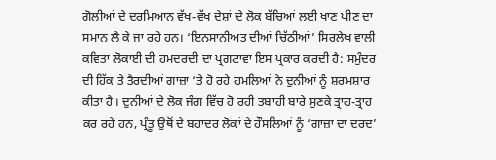ਗੋਲੀਆਂ ਦੇ ਦਰਮਿਆਨ ਵੱਖ-ਵੱਖ ਦੇਸ਼ਾਂ ਦੇ ਲੋਕ ਬੱਚਿਆਂ ਲਈ ਖਾਣ ਪੀਣ ਦਾ ਸਮਾਨ ਲੈ ਕੇ ਜਾ ਰਹੇ ਹਨ। ‘ਇਨਸਾਨੀਅਤ ਦੀਆਂ ਚਿੱਠੀਆਂ’ ਸਿਰਲੇਖ ਵਾਲੀ ਕਵਿਤਾ ਲੋਕਾਈ ਦੀ ਹਮਦਰਦੀ ਦਾ ਪ੍ਰਗਟਾਵਾ ਇਸ ਪ੍ਰਕਾਰ ਕਰਦੀ ਹੈ: ਸਮੁੰਦਰ ਦੀ ਹਿੱਕ ਤੇ ਤੈਰਦੀਆਂ ਗਾਜ਼ਾ ‘ਤੇ ਹੋ ਰਹੇ ਹਮਲਿਆਂ ਨੇ ਦੁਨੀਆਂ ਨੂੰ ਸ਼ਰਮਸ਼ਾਰ ਕੀਤਾ ਹੈ। ਦੁਨੀਆਂ ਦੇ ਲੋਕ ਜੰਗ ਵਿੱਚ ਹੋ ਰਹੀ ਤਬਾਹੀ ਬਾਰੇ ਸੁਣਕੇ ਤ੍ਰਾਹ-ਤ੍ਰਾਹ ਕਰ ਰਹੇ ਹਨ, ਪ੍ਰੰਤੂ ਉਥੋਂ ਦੇ ਬਹਾਦਰ ਲੋਕਾਂ ਦੇ ਹੌਸਲਿਆਂ ਨੂੰ ‘ਗਾਜ਼ਾ ਦਾ ਦਰਦ’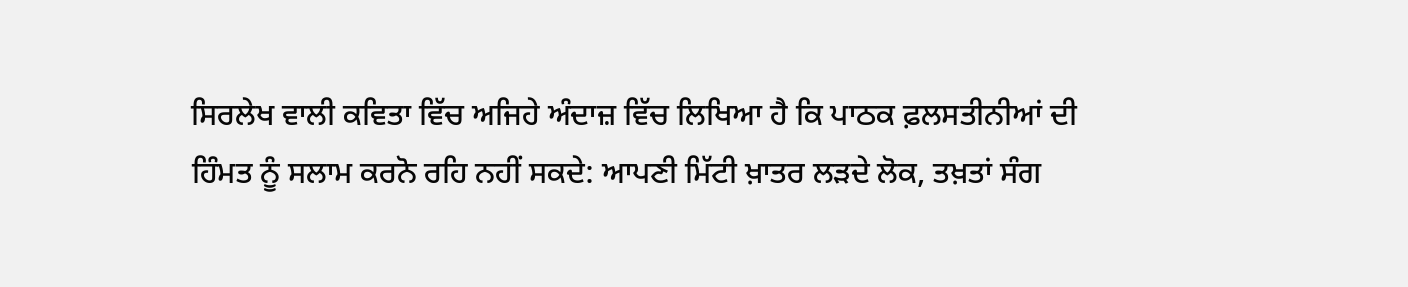ਸਿਰਲੇਖ ਵਾਲੀ ਕਵਿਤਾ ਵਿੱਚ ਅਜਿਹੇ ਅੰਦਾਜ਼ ਵਿੱਚ ਲਿਖਿਆ ਹੈ ਕਿ ਪਾਠਕ ਫ਼ਲਸਤੀਨੀਆਂ ਦੀ ਹਿੰਮਤ ਨੂੰ ਸਲਾਮ ਕਰਨੋ ਰਹਿ ਨਹੀਂ ਸਕਦੇ: ਆਪਣੀ ਮਿੱਟੀ ਖ਼ਾਤਰ ਲੜਦੇ ਲੋਕ, ਤਖ਼ਤਾਂ ਸੰਗ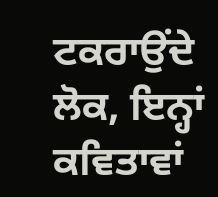ਟਕਰਾਉਂਦੇ ਲੋਕ, ਇਨ੍ਹਾਂ ਕਵਿਤਾਵਾਂ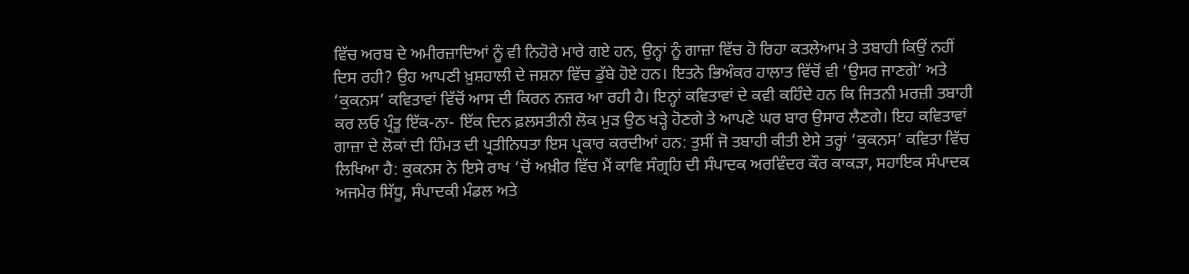ਵਿੱਚ ਅਰਬ ਦੇ ਅਮੀਰਜ਼ਾਦਿਆਂ ਨੂੰ ਵੀ ਨਿਹੋਰੇ ਮਾਰੇ ਗਏ ਹਨ, ਉਨ੍ਹਾਂ ਨੂੰ ਗਾਜ਼ਾ ਵਿੱਚ ਹੋ ਰਿਹਾ ਕਤਲੇਆਮ ਤੇ ਤਬਾਹੀ ਕਿਉਂ ਨਹੀਂ ਦਿਸ ਰਹੀ? ਉਹ ਆਪਣੀ ਖ਼ੁਸ਼ਹਾਲੀ ਦੇ ਜਸ਼ਨਾ ਵਿੱਚ ਡੁੱਬੇ ਹੋਏ ਹਨ। ਇਤਨੇ ਭਿਅੰਕਰ ਹਾਲਾਤ ਵਿੱਚੋਂ ਵੀ ‘ਉਸਰ ਜਾਣਗੇ’ ਅਤੇ ‘ਕੁਕਨਸ’ ਕਵਿਤਾਵਾਂ ਵਿੱਚੋਂ ਆਸ ਦੀ ਕਿਰਨ ਨਜ਼ਰ ਆ ਰਹੀ ਹੈ। ਇਨ੍ਹਾਂ ਕਵਿਤਾਵਾਂ ਦੇ ਕਵੀ ਕਹਿੰਦੇ ਹਨ ਕਿ ਜਿਤਨੀ ਮਰਜ਼ੀ ਤਬਾਹੀ ਕਰ ਲਓ ਪ੍ਰੰਤੂ ਇੱਕ-ਨਾ- ਇੱਕ ਦਿਨ ਫ਼ਲਸਤੀਨੀ ਲੋਕ ਮੁੜ ਉਠ ਖੜ੍ਹੇ ਹੋਣਗੇ ਤੇ ਆਪਣੇ ਘਰ ਬਾਰ ਉਸਾਰ ਲੈਣਗੇ। ਇਹ ਕਵਿਤਾਵਾਂ ਗਾਜ਼ਾ ਦੇ ਲੋਕਾਂ ਦੀ ਹਿੰਮਤ ਦੀ ਪ੍ਰਤੀਨਿਧਤਾ ਇਸ ਪ੍ਰਕਾਰ ਕਰਦੀਆਂ ਹਨ: ਤੁਸੀਂ ਜੋ ਤਬਾਹੀ ਕੀਤੀ ਏਸੇ ਤਰ੍ਹਾਂ ‘ਕੁਕਨਸ’ ਕਵਿਤਾ ਵਿੱਚ ਲਿਖਿਆ ਹੈ: ਕੁਕਨਸ ਨੇ ਇਸੇ ਰਾਖ ‘ਚੋਂ ਅਖ਼ੀਰ ਵਿੱਚ ਮੈਂ ਕਾਵਿ ਸੰਗ੍ਰਹਿ ਦੀ ਸੰਪਾਦਕ ਅਰਵਿੰਦਰ ਕੌਰ ਕਾਕੜਾ, ਸਹਾਇਕ ਸੰਪਾਦਕ ਅਜਮੇਰ ਸਿੱਧੂ, ਸੰਪਾਦਕੀ ਮੰਡਲ ਅਤੇ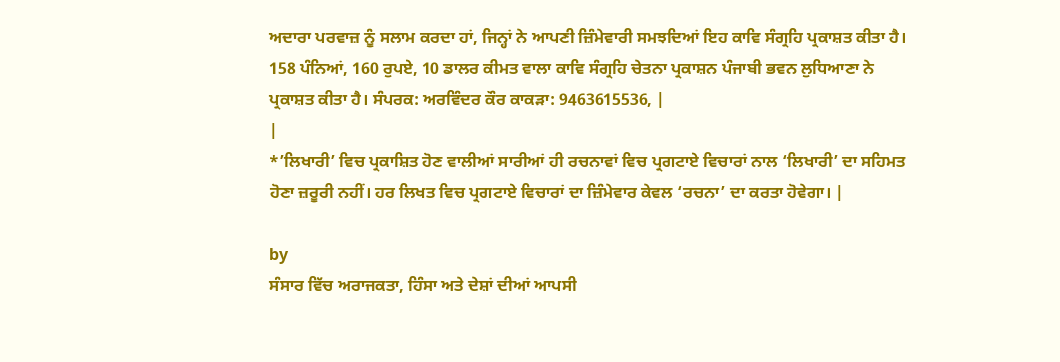ਅਦਾਰਾ ਪਰਵਾਜ਼ ਨੂੰ ਸਲਾਮ ਕਰਦਾ ਹਾਂ, ਜਿਨ੍ਹਾਂ ਨੇ ਆਪਣੀ ਜ਼ਿੰਮੇਵਾਰੀ ਸਮਝਦਿਆਂ ਇਹ ਕਾਵਿ ਸੰਗ੍ਰਹਿ ਪ੍ਰਕਾਸ਼ਤ ਕੀਤਾ ਹੈ। 158 ਪੰਨਿਆਂ, 160 ਰੁਪਏ, 10 ਡਾਲਰ ਕੀਮਤ ਵਾਲਾ ਕਾਵਿ ਸੰਗ੍ਰਹਿ ਚੇਤਨਾ ਪ੍ਰਕਾਸ਼ਨ ਪੰਜਾਬੀ ਭਵਨ ਲੁਧਿਆਣਾ ਨੇ ਪ੍ਰਕਾਸ਼ਤ ਕੀਤਾ ਹੈ। ਸੰਪਰਕ: ਅਰਵਿੰਦਰ ਕੌਰ ਕਾਕੜਾ: 9463615536, |
|
*’ਲਿਖਾਰੀ’ ਵਿਚ ਪ੍ਰਕਾਸ਼ਿਤ ਹੋਣ ਵਾਲੀਆਂ ਸਾਰੀਆਂ ਹੀ ਰਚਨਾਵਾਂ ਵਿਚ ਪ੍ਰਗਟਾਏ ਵਿਚਾਰਾਂ ਨਾਲ ‘ਲਿਖਾਰੀ’ ਦਾ ਸਹਿਮਤ ਹੋਣਾ ਜ਼ਰੂਰੀ ਨਹੀਂ। ਹਰ ਲਿਖਤ ਵਿਚ ਪ੍ਰਗਟਾਏ ਵਿਚਾਰਾਂ ਦਾ ਜ਼ਿੰਮੇਵਾਰ ਕੇਵਲ ‘ਰਚਨਾ’ ਦਾ ਕਰਤਾ ਹੋਵੇਗਾ। |

by
ਸੰਸਾਰ ਵਿੱਚ ਅਰਾਜਕਤਾ, ਹਿੰਸਾ ਅਤੇ ਦੇਸ਼ਾਂ ਦੀਆਂ ਆਪਸੀ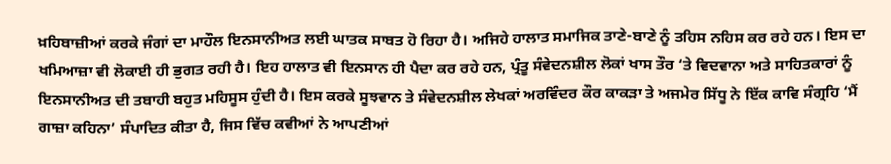ਖ਼ਹਿਬਾਜ਼ੀਆਂ ਕਰਕੇ ਜੰਗਾਂ ਦਾ ਮਾਹੌਲ ਇਨਸਾਨੀਅਤ ਲਈ ਘਾਤਕ ਸਾਬਤ ਹੋ ਰਿਹਾ ਹੈ। ਅਜਿਹੇ ਹਾਲਾਤ ਸਮਾਜਿਕ ਤਾਣੇ-ਬਾਣੇ ਨੂੰ ਤਹਿਸ ਨਹਿਸ ਕਰ ਰਹੇ ਹਨ। ਇਸ ਦਾ ਖਮਿਆਜ਼ਾ ਵੀ ਲੋਕਾਈ ਹੀ ਭੁਗਤ ਰਹੀ ਹੈ। ਇਹ ਹਾਲਾਤ ਵੀ ਇਨਸਾਨ ਹੀ ਪੈਦਾ ਕਰ ਰਹੇ ਹਨ, ਪ੍ਰੰਤੂ ਸੰਵੇਦਨਸ਼ੀਲ ਲੋਕਾਂ ਖਾਸ ਤੌਰ ‘ਤੇ ਵਿਦਵਾਨਾ ਅਤੇ ਸਾਹਿਤਕਾਰਾਂ ਨੂੰ ਇਨਸਾਨੀਅਤ ਦੀ ਤਬਾਹੀ ਬਹੁਤ ਮਹਿਸੂਸ ਹੁੰਦੀ ਹੈ। ਇਸ ਕਰਕੇ ਸੂਝਵਾਨ ਤੇ ਸੰਵੇਦਨਸ਼ੀਲ ਲੇਖਕਾਂ ਅਰਵਿੰਦਰ ਕੌਰ ਕਾਕੜਾ ਤੇ ਅਜਮੇਰ ਸਿੱਧੂ ਨੇ ਇੱਕ ਕਾਵਿ ਸੰਗ੍ਰਹਿ ‘ਮੈਂ ਗਾਜ਼ਾ ਕਹਿਨਾ’ ਸੰਪਾਦਿਤ ਕੀਤਾ ਹੈ, ਜਿਸ ਵਿੱਚ ਕਵੀਆਂ ਨੇ ਆਪਣੀਆਂ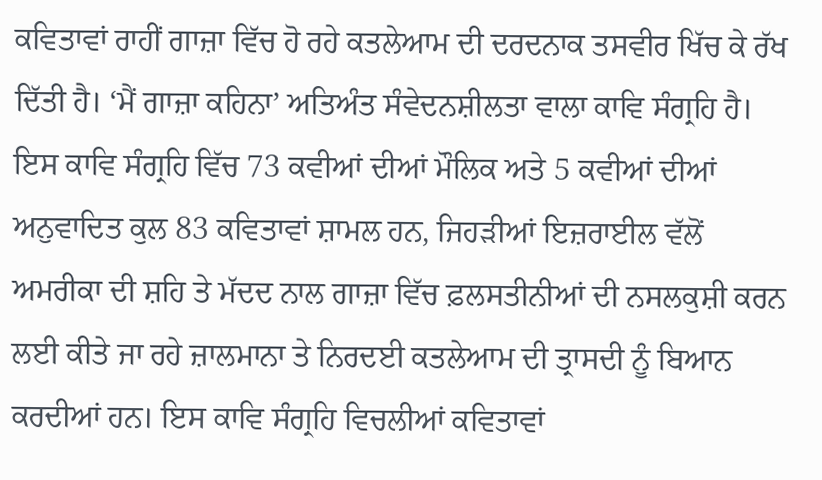ਕਵਿਤਾਵਾਂ ਰਾਹੀਂ ਗਾਜ਼ਾ ਵਿੱਚ ਹੋ ਰਹੇ ਕਤਲੇਆਮ ਦੀ ਦਰਦਨਾਕ ਤਸਵੀਰ ਖਿੱਚ ਕੇ ਰੱਖ ਦਿੱਤੀ ਹੈ। ‘ਮੈਂ ਗਾਜ਼ਾ ਕਹਿਨਾ’ ਅਤਿਅੰਤ ਸੰਵੇਦਨਸ਼ੀਲਤਾ ਵਾਲਾ ਕਾਵਿ ਸੰਗ੍ਰਹਿ ਹੈ। ਇਸ ਕਾਵਿ ਸੰਗ੍ਰਹਿ ਵਿੱਚ 73 ਕਵੀਆਂ ਦੀਆਂ ਮੌਲਿਕ ਅਤੇ 5 ਕਵੀਆਂ ਦੀਆਂ ਅਨੁਵਾਦਿਤ ਕੁਲ 83 ਕਵਿਤਾਵਾਂ ਸ਼ਾਮਲ ਹਨ, ਜਿਹੜੀਆਂ ਇਜ਼ਰਾਈਲ ਵੱਲੋਂ ਅਮਰੀਕਾ ਦੀ ਸ਼ਹਿ ਤੇ ਮੱਦਦ ਨਾਲ ਗਾਜ਼ਾ ਵਿੱਚ ਫ਼ਲਸਤੀਨੀਆਂ ਦੀ ਨਸਲਕੁਸ਼ੀ ਕਰਨ ਲਈ ਕੀਤੇ ਜਾ ਰਹੇ ਜ਼ਾਲਮਾਨਾ ਤੇ ਨਿਰਦਈ ਕਤਲੇਆਮ ਦੀ ਤ੍ਰਾਸਦੀ ਨੂੰ ਬਿਆਨ ਕਰਦੀਆਂ ਹਨ। ਇਸ ਕਾਵਿ ਸੰਗ੍ਰਹਿ ਵਿਚਲੀਆਂ ਕਵਿਤਾਵਾਂ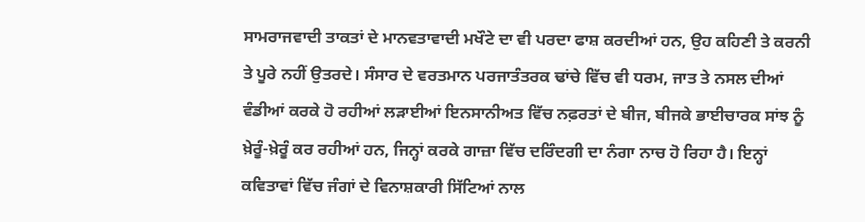ਸਾਮਰਾਜਵਾਦੀ ਤਾਕਤਾਂ ਦੇ ਮਾਨਵਤਾਵਾਦੀ ਮਖੌਟੇ ਦਾ ਵੀ ਪਰਦਾ ਫਾਸ਼ ਕਰਦੀਆਂ ਹਨ, ਉਹ ਕਹਿਣੀ ਤੇ ਕਰਨੀ ਤੇ ਪੂਰੇ ਨਹੀਂ ਉਤਰਦੇ। ਸੰਸਾਰ ਦੇ ਵਰਤਮਾਨ ਪਰਜਾਤੰਤਰਕ ਢਾਂਚੇ ਵਿੱਚ ਵੀ ਧਰਮ, ਜਾਤ ਤੇ ਨਸਲ ਦੀਆਂ ਵੰਡੀਆਂ ਕਰਕੇ ਹੋ ਰਹੀਆਂ ਲੜਾਈਆਂ ਇਨਸਾਨੀਅਤ ਵਿੱਚ ਨਫ਼ਰਤਾਂ ਦੇ ਬੀਜ, ਬੀਜਕੇ ਭਾਈਚਾਰਕ ਸਾਂਝ ਨੂੰ ਖ਼ੇਰੂੰ-ਖ਼ੇਰੂੰ ਕਰ ਰਹੀਆਂ ਹਨ, ਜਿਨ੍ਹਾਂ ਕਰਕੇ ਗਾਜ਼ਾ ਵਿੱਚ ਦਰਿੰਦਗੀ ਦਾ ਨੰਗਾ ਨਾਚ ਹੋ ਰਿਹਾ ਹੈ। ਇਨ੍ਹਾਂ ਕਵਿਤਾਵਾਂ ਵਿੱਚ ਜੰਗਾਂ ਦੇ ਵਿਨਾਸ਼ਕਾਰੀ ਸਿੱਟਿਆਂ ਨਾਲ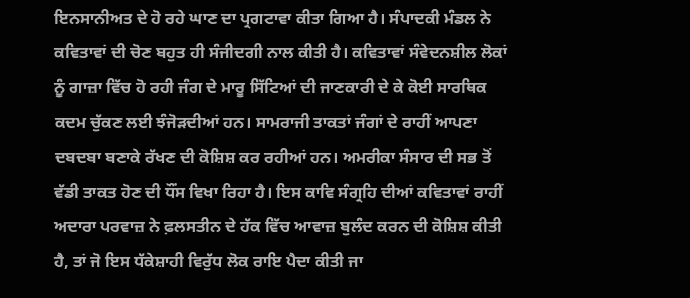ਇਨਸਾਨੀਅਤ ਦੇ ਹੋ ਰਹੇ ਘਾਣ ਦਾ ਪ੍ਰਗਟਾਵਾ ਕੀਤਾ ਗਿਆ ਹੈ। ਸੰਪਾਦਕੀ ਮੰਡਲ ਨੇ ਕਵਿਤਾਵਾਂ ਦੀ ਚੋਣ ਬਹੁਤ ਹੀ ਸੰਜੀਦਗੀ ਨਾਲ ਕੀਤੀ ਹੈ। ਕਵਿਤਾਵਾਂ ਸੰਵੇਦਨਸ਼ੀਲ ਲੋਕਾਂ ਨੂੰ ਗਾਜ਼ਾ ਵਿੱਚ ਹੋ ਰਹੀ ਜੰਗ ਦੇ ਮਾਰੂ ਸਿੱਟਿਆਂ ਦੀ ਜਾਣਕਾਰੀ ਦੇ ਕੇ ਕੋਈ ਸਾਰਥਿਕ ਕਦਮ ਚੁੱਕਣ ਲਈ ਝੰਜੋੜਦੀਆਂ ਹਨ। ਸਾਮਰਾਜੀ ਤਾਕਤਾਂ ਜੰਗਾਂ ਦੇ ਰਾਹੀਂ ਆਪਣਾ ਦਬਦਬਾ ਬਣਾਕੇ ਰੱਖਣ ਦੀ ਕੋਸ਼ਿਸ਼ ਕਰ ਰਹੀਆਂ ਹਨ। ਅਮਰੀਕਾ ਸੰਸਾਰ ਦੀ ਸਭ ਤੋਂ ਵੱਡੀ ਤਾਕਤ ਹੋਣ ਦੀ ਧੌਂਸ ਵਿਖਾ ਰਿਹਾ ਹੈ। ਇਸ ਕਾਵਿ ਸੰਗ੍ਰਹਿ ਦੀਆਂ ਕਵਿਤਾਵਾਂ ਰਾਹੀਂ ਅਦਾਰਾ ਪਰਵਾਜ਼ ਨੇ ਫ਼ਲਸਤੀਨ ਦੇ ਹੱਕ ਵਿੱਚ ਆਵਾਜ਼ ਬੁਲੰਦ ਕਰਨ ਦੀ ਕੋਸ਼ਿਸ਼ ਕੀਤੀ ਹੈ, ਤਾਂ ਜੋ ਇਸ ਧੱਕੇਸ਼ਾਹੀ ਵਿਰੁੱਧ ਲੋਕ ਰਾਇ ਪੈਦਾ ਕੀਤੀ ਜਾ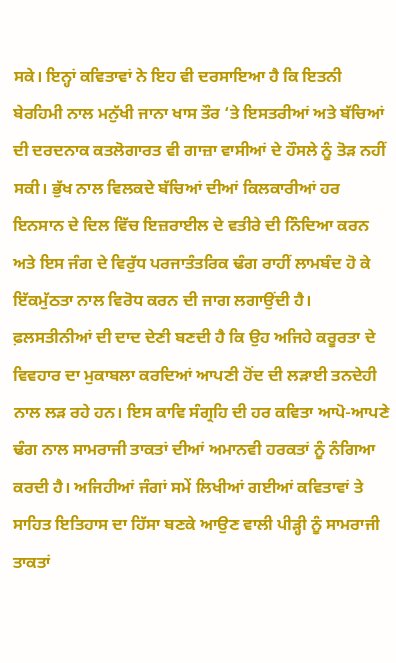ਸਕੇ। ਇਨ੍ਹਾਂ ਕਵਿਤਾਵਾਂ ਨੇ ਇਹ ਵੀ ਦਰਸਾਇਆ ਹੈ ਕਿ ਇਤਨੀ ਬੇਰਹਿਮੀ ਨਾਲ ਮਨੁੱਖੀ ਜਾਨਾ ਖਾਸ ਤੌਰ ‘ਤੇ ਇਸਤਰੀਆਂ ਅਤੇ ਬੱਚਿਆਂ ਦੀ ਦਰਦਨਾਕ ਕਤਲੋਗਾਰਤ ਵੀ ਗਾਜ਼ਾ ਵਾਸੀਆਂ ਦੇ ਹੌਸਲੇ ਨੂੰ ਤੋੜ ਨਹੀਂ ਸਕੀ। ਭੁੱਖ ਨਾਲ ਵਿਲਕਦੇ ਬੱਚਿਆਂ ਦੀਆਂ ਕਿਲਕਾਰੀਆਂ ਹਰ ਇਨਸਾਨ ਦੇ ਦਿਲ ਵਿੱਚ ਇਜ਼ਰਾਈਲ ਦੇ ਵਤੀਰੇ ਦੀ ਨਿੰਦਿਆ ਕਰਨ ਅਤੇ ਇਸ ਜੰਗ ਦੇ ਵਿਰੁੱਧ ਪਰਜਾਤੰਤਰਿਕ ਢੰਗ ਰਾਹੀਂ ਲਾਮਬੰਦ ਹੋ ਕੇ ਇੱਕਮੁੱਠਤਾ ਨਾਲ ਵਿਰੋਧ ਕਰਨ ਦੀ ਜਾਗ ਲਗਾਉਂਦੀ ਹੈ। ਫ਼ਲਸਤੀਨੀਆਂ ਦੀ ਦਾਦ ਦੇਣੀ ਬਣਦੀ ਹੈ ਕਿ ਉਹ ਅਜਿਹੇ ਕਰੂਰਤਾ ਦੇ ਵਿਵਹਾਰ ਦਾ ਮੁਕਾਬਲਾ ਕਰਦਿਆਂ ਆਪਣੀ ਹੋਂਦ ਦੀ ਲੜਾਈ ਤਨਦੇਹੀ ਨਾਲ ਲੜ ਰਹੇ ਹਨ। ਇਸ ਕਾਵਿ ਸੰਗ੍ਰਹਿ ਦੀ ਹਰ ਕਵਿਤਾ ਆਪੋ-ਆਪਣੇ ਢੰਗ ਨਾਲ ਸਾਮਰਾਜੀ ਤਾਕਤਾਂ ਦੀਆਂ ਅਮਾਨਵੀ ਹਰਕਤਾਂ ਨੂੰ ਨੰਗਿਆ ਕਰਦੀ ਹੈ। ਅਜਿਹੀਆਂ ਜੰਗਾਂ ਸਮੇਂ ਲਿਖੀਆਂ ਗਈਆਂ ਕਵਿਤਾਵਾਂ ਤੇ ਸਾਹਿਤ ਇਤਿਹਾਸ ਦਾ ਹਿੱਸਾ ਬਣਕੇ ਆਉਣ ਵਾਲੀ ਪੀੜ੍ਹੀ ਨੂੰ ਸਾਮਰਾਜੀ ਤਾਕਤਾਂ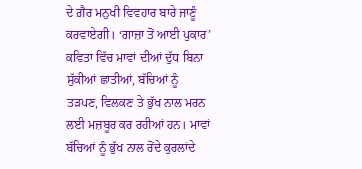ਦੇ ਗ਼ੈਰ ਮਨੁਖੀ ਵਿਵਹਾਰ ਬਾਰੇ ਜਾਣੂੰ ਕਰਵਾਏਗੀ। ‘ਗਾਜ਼ਾ ਤੋਂ ਆਈ ਪੁਕਾਰ’ ਕਵਿਤਾ ਵਿੱਚ ਮਾਵਾਂ ਦੀਆਂ ਦੁੱਧ ਬਿਨਾ ਸੁੱਕੀਆਂ ਛਾਤੀਆਂ, ਬੱਚਿਆਂ ਨੂੰ ਤੜਪਣ, ਵਿਲਕਣ ਤੇ ਭੁੱਖ ਨਾਲ ਮਰਨ ਲਈ ਮਜ਼ਬੂਰ ਕਰ ਰਹੀਆਂ ਹਨ। ਮਾਵਾਂ ਬੱਚਿਆਂ ਨੂੰ ਭੁੱਖ ਨਾਲ ਰੋਂਦੇ ਕੁਰਲਾਂਦੇ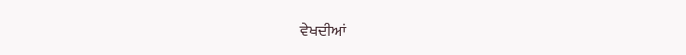ਵੇਖਦੀਆਂ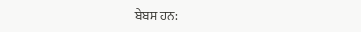ਬੇਬਸ ਹਨ: